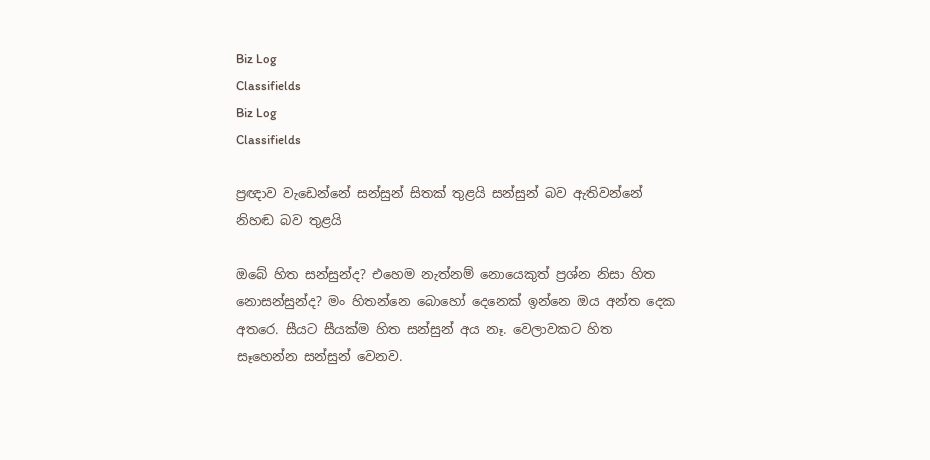Biz Log
Classifields
Biz Log
Classifields

ප්‍රඥාව වැඩෙන්නේ සන්සුන් සිතක් තුළයි සන්සුන් බව ඇතිවන්නේ නිහඬ බව තුළයි

ඔබේ හිත සන්සුන්ද? එහෙම නැත්නම් නොයෙකුත් ප්‍රශ්න නිසා හිත නොසන්සුන්ද? මං හිතන්නෙ බොහෝ දෙනෙක් ඉන්නෙ ඔය අන්ත දෙක අතරෙ. සීයට සීයක්ම හිත සන්සුන් අය නෑ. වෙලාවකට හිත සෑහෙන්න සන්සුන් වෙනව.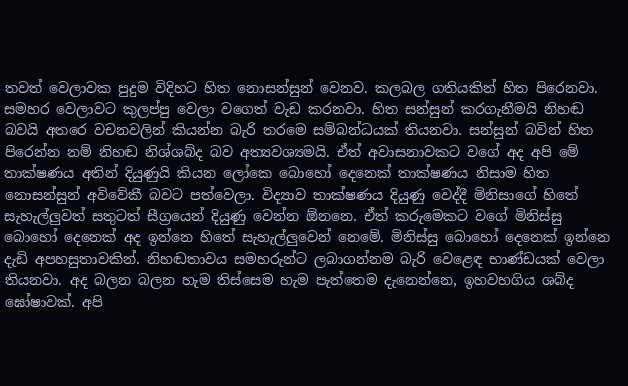තවත් වෙලාවක පුදුම විදිහට හිත නොසන්සුන් වෙනව. කලබල ගතියකින් හිත පිරෙනවා. සමහර වෙලාවට කුලප්පු වෙලා වගෙත් වැඩ කරනවා. හිත සන්සුන් කරගැනීමයි නිහඬ බවයි අතරෙ වචනවලින් කියන්න බැරි තරමෙ සම්බන්ධයක් තියනවා. සන්සුන් බවින් හිත පිරෙන්න නම් නිහඬ නිශ්ශබ්ද බව අත්‍යවශ්‍යමයි. ඒත් අවාසනාවකට වගේ අද අපි මේ තාක්ෂණය අතින් දියුණුයි කියන ලෝකෙ බොහෝ දෙනෙක් තාක්ෂණය නිසාම හිත නොසන්සුන් අවිවේකී බවට පත්වෙලා. විද්‍යාව තාක්ෂණය දියුණු වෙද්දී මිනිසාගේ හිතේ සැහැල්ලුවත් සතුටත් සීග්‍රයෙන් දියුණු වෙන්න ඕනනෙ. ඒත් කරුමෙකට වගේ මිනිස්සු බොහෝ දෙනෙක් අද ඉන්නෙ හිතේ සැහැල්ලුවෙන් නෙමේ. මිනිස්සු බොහෝ දෙනෙක් ඉන්නෙ දැඩි අපහසුතාවකින්. නිහඬතාවය සමහරුන්ට ලබාගන්නම බැරි වෙළෙඳ භාණ්ඩයක් වෙලා තියනවා. අද බලන බලන හැම තිස්සෙම හැම පැත්තෙම දැනෙන්නෙ, ඉහවහගිය ශබ්ද ඝෝෂාවක්. අපි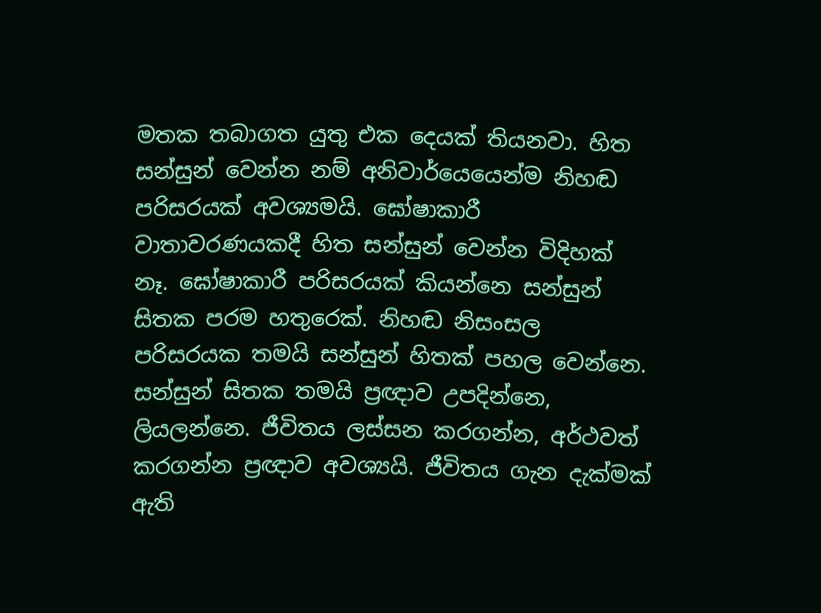මතක තබාගත යුතු එක දෙයක් තියනවා. හිත සන්සුන් වෙන්න නම් අනිවාර්යෙයෙන්ම නිහඬ පරිසරයක් අවශ්‍යමයි. ඝෝෂාකාරී වාතාවරණයකදී හිත සන්සුන් වෙන්න විදිහක් නෑ. ඝෝෂාකාරී පරිසරයක් කියන්නෙ සන්සුන් සිතක පරම හතුරෙක්. නිහඬ නිසංසල පරිසරයක තමයි සන්සුන් හිතක් පහල වෙන්නෙ. සන්සුන් සිතක තමයි ප්‍රඥාව උපදින්නෙ, ලියලන්නෙ. ජීවිතය ලස්සන කරගන්න, අර්ථවත් කරගන්න ප්‍රඥාව අවශ්‍යයි. ජීවිතය ගැන දැක්මක් ඇති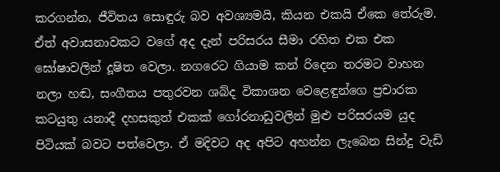කරගන්න, ජීවිතය සොඳුරු බව අවශ්‍යමයි, කියන එකයි ඒකෙ තේරුම. ඒත් අවාසනාවකට වගේ අද දැන් පරිසරය සීමා රහිත එක එක ඝෝෂාවලින් දූෂිත වෙලා. නගරෙට ගියාම කන් රිදෙන තරමට වාහන නලා හඬ, සංගීතය පතුරවන ශබ්ද විකාශන වෙළෙඳුන්ගෙ ප්‍රචාරක කටයුතු යනාදී දහසකුත් එකක් ගෝරනාඩුවලින් මුළු පරිසරයම යුද පිටියක් බවට පත්වෙලා. ඒ මදිවට අද අපිට අහන්න ලැබෙන සින්දු වැඩි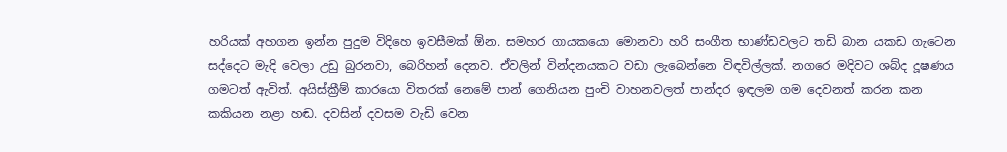හරියක් අහගන ඉන්න පුදුම විදිහෙ ඉවසීමක් ඕන. සමහර ගායකයො මොනවා හරි සංගීත භාණ්ඩවලට තඩි බාන යකඩ ගැටෙන සද්දෙට මැදි වෙලා උඩු බුරනවා, බෙරිහන් දෙනව. ඒවලින් වින්දනයකට වඩා ලැබෙන්නෙ විඳවිල්ලක්. නගරෙ මදිවට ශබ්ද දූෂණය ගමටත් ඇවිත්. අයිස්ක්‍රීම් කාරයො විතරක් නෙමේ පාන් ගෙනියන පුංචි වාහනවලත් පාන්දර ඉඳලම ගම දෙවනත් කරන කන කකියන නළා හඬ. දවසින් දවසම වැඩි වෙන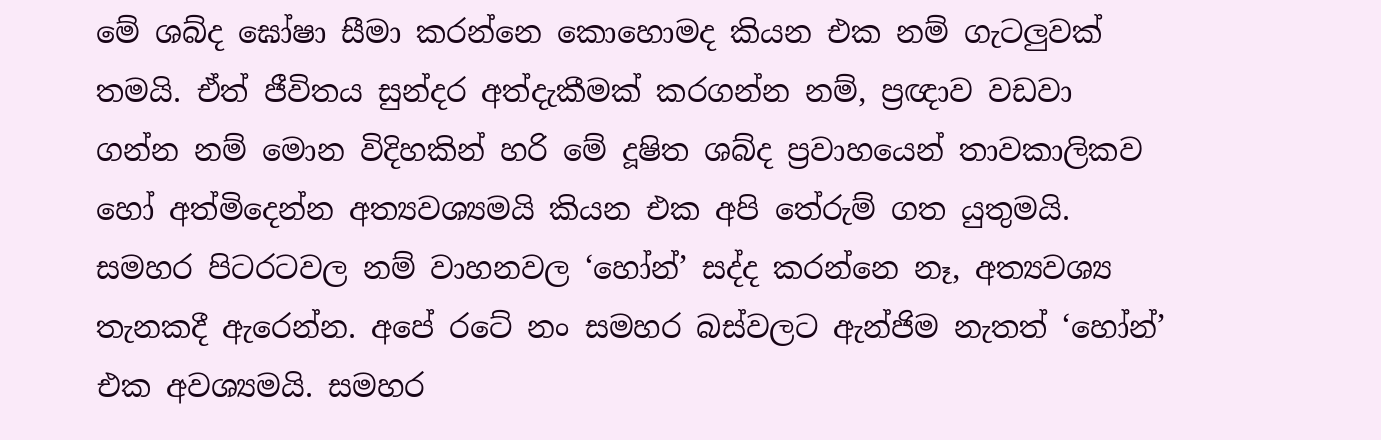මේ ශබ්ද ඝෝෂා සීමා කරන්නෙ කොහොමද කියන එක නම් ගැටලුවක් තමයි. ඒත් ජීවිතය සුන්දර අත්දැකීමක් කරගන්න නම්, ප්‍රඥාව වඩවා ගන්න නම් මොන විදිහකින් හරි මේ දූෂිත ශබ්ද ප්‍රවාහයෙන් තාවකාලිකව හෝ අත්මිදෙන්න අත්‍යවශ්‍යමයි කියන එක අපි තේරුම් ගත යුතුමයි. සමහර පිටරටවල නම් වාහනවල ‘හෝන්’ සද්ද කරන්නෙ නෑ, අත්‍යවශ්‍ය තැනකදී ඇරෙන්න. අපේ රටේ නං සමහර බස්වලට ඇන්ජිම නැතත් ‘හෝන්’ එක අවශ්‍යමයි. සමහර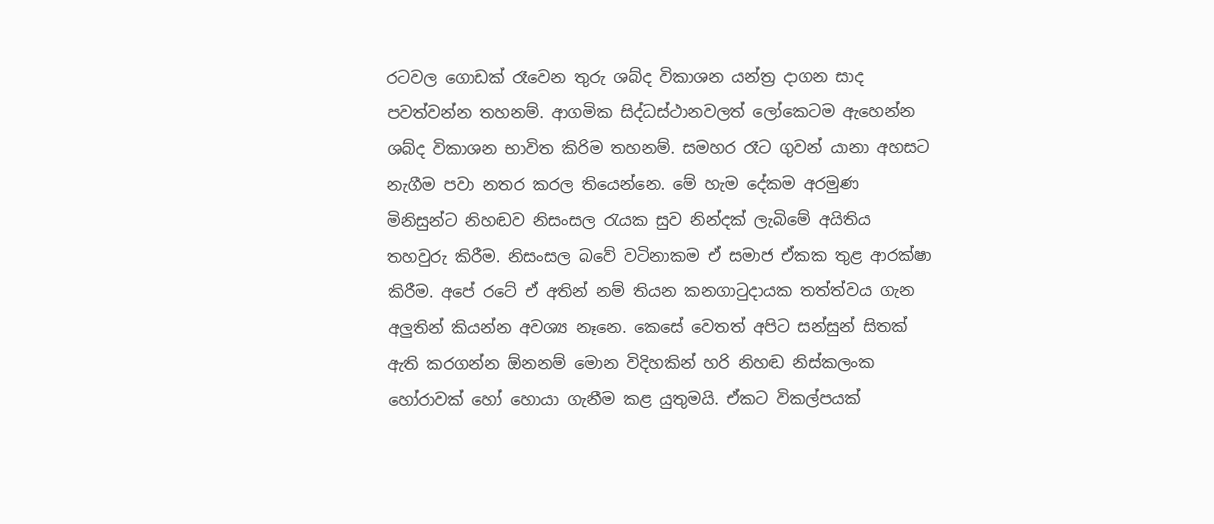රටවල ගොඩක් රෑවෙන තුරු ශබ්ද විකාශන යන්ත්‍ර දාගන සාද පවත්වන්න තහනම්. ආගමික සිද්ධස්ථානවලත් ලෝකෙටම ඇහෙන්න ශබ්ද විකාශන භාවිත කිරිම තහනම්. සමහර රෑට ගුවන් යානා අහසට නැගීම පවා නතර කරල තියෙන්නෙ. මේ හැම දේකම අරමුණ මිනිසුන්ට නිහඬව නිසංසල රැයක සුව නින්දක් ලැබිමේ අයිතිය තහවුරු කිරීම. නිසංසල බවේ වටිනාකම ඒ සමාජ ඒකක තුළ ආරක්ෂා කිරීම. අපේ රටේ ඒ අතින් නම් තියන කනගාටුදායක තත්ත්වය ගැන අලුතින් කියන්න අවශ්‍ය නෑනෙ. කෙසේ වෙතත් අපිට සන්සුන් සිතක් ඇති කරගන්න ඕනනම් මොන විදිහකින් හරි නිහඬ නිස්කලංක හෝරාවක් හෝ හොයා ගැනීම කළ යුතුමයි. ඒකට විකල්පයක්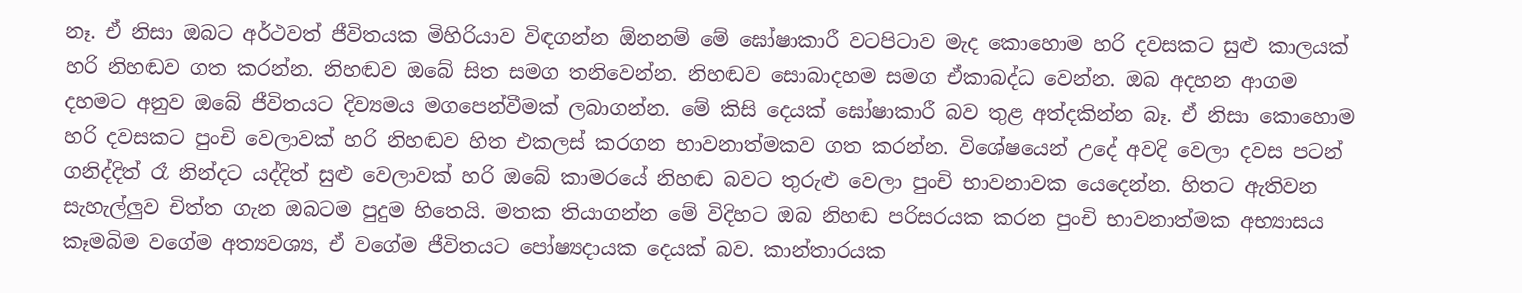නෑ. ඒ නිසා ඔබට අර්ථවත් ජීවිතයක මිහිරියාව විඳගන්න ඕනනම් මේ ඝෝෂාකාරී වටපිටාව මැද කොහොම හරි දවසකට සුළු කාලයක් හරි නිහඬව ගත කරන්න. නිහඬව ඔබේ සිත සමග තනිවෙන්න. නිහඬව සොබාදහම සමග ඒකාබද්ධ වෙන්න. ඔබ අදහන ආගම දහමට අනුව ඔබේ ජීවිතයට දිව්‍යමය මගපෙන්වීමක් ලබාගන්න. මේ කිසි දෙයක් ඝෝෂාකාරී බව තුළ අත්දකින්න බෑ. ඒ නිසා කොහොම හරි දවසකට පුංචි වෙලාවක් හරි නිහඬව හිත එකලස් කරගන භාවනාත්මකව ගත කරන්න. විශේෂයෙන් උදේ අවදි වෙලා දවස පටන් ගනිද්දිත් රෑ නින්දට යද්දිත් සුළු වෙලාවක් හරි ඔබේ කාමරයේ නිහඬ බවට තුරුළු වෙලා පුංචි භාවනාවක යෙදෙන්න. හිතට ඇතිවන සැහැල්ලුව චිත්ත ගැන ඔබටම පුදුම හිතෙයි. මතක තියාගන්න මේ විදිහට ඔබ නිහඬ පරිසරයක කරන පුංචි භාවනාත්මක අභ්‍යාසය කෑමබිම වගේම අත්‍යවශ්‍ය, ඒ වගේම ජීවිතයට ‍පෝෂ්‍යදායක දෙයක් බව. කාන්තාරයක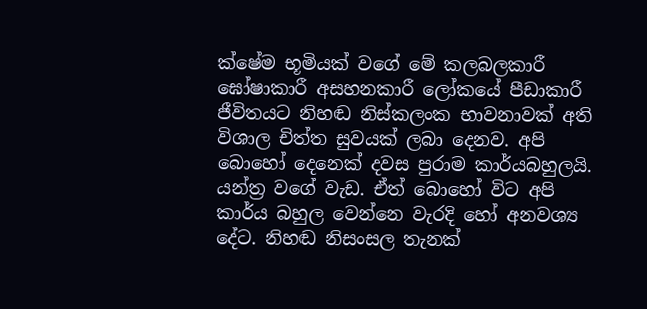ක්ෂේම භූමියක් වගේ මේ කලබලකාරී ඝෝෂාකාරී අසහනකාරී ලෝකයේ පීඩාකාරී ජීවිතයට නිහඬ නිස්කලංක භාවනාවක් අති විශාල චිත්ත සුවයක් ලබා දෙනව. අපි බොහෝ දෙනෙක් දවස පුරාම කාර්යබහුලයි. යන්ත්‍ර වගේ වැඩ. ඒත් බොහෝ විට අපි කාර්ය බහුල වෙන්නෙ වැරදි හෝ අනවශ්‍ය දේට. නිහඬ නිසංසල තැනක්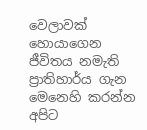වෙලාවක් හොයාගෙන ජීවිතය නමැති ප්‍රාතිහාර්ය ගැන මෙනෙහි කරන්න අපිට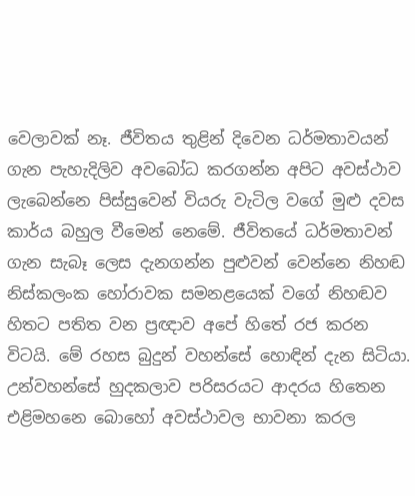වෙලාවක් නෑ. ජීවිතය තුළින් දිවෙන ධර්මතාවයන් ගැන පැහැදිලිව අවබෝධ කරගන්න අපිට අවස්ථාව ලැබෙන්නෙ පිස්සුවෙන් වියරු වැටිල වගේ මුළු දවස කාර්ය බහුල වීමෙන් නෙමේ. ජීවිතයේ ධර්මතාවන් ගැන සැබෑ ලෙස දැනගන්න පුළුවන් වෙන්නෙ නිහඬ නිස්කලංක හෝරාවක සමනළයෙක් වගේ නිහඬව හිතට පතිත වන ප්‍රඥාව අපේ හිතේ රජ කරන විටයි. මේ රහස බුදුන් වහන්සේ හොඳින් දැන සිටියා. උන්වහන්සේ හුදකලාව පරිසරයට ආදරය හිතෙන එළිමහනෙ බොහෝ අවස්ථාවල භාවනා කරල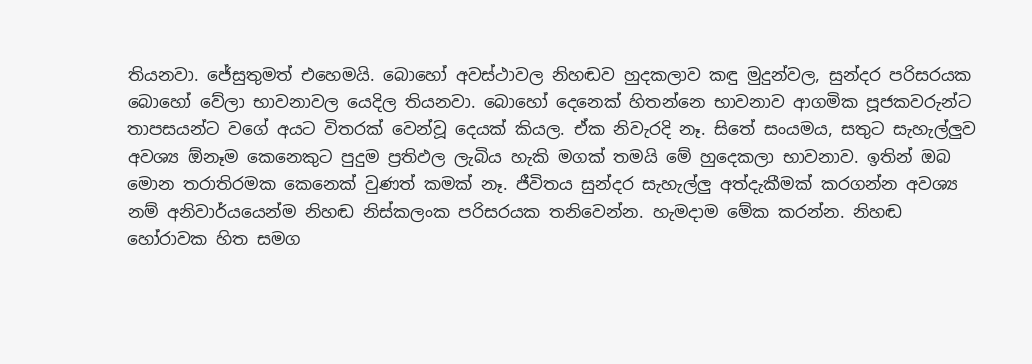තියනවා. ජේසුතුමත් එහෙමයි. බොහෝ අවස්ථාවල නිහඬව හුදකලාව කඳු මුදුන්වල, සුන්දර පරිසරයක බොහෝ වේලා භාවනාවල යෙදිල තියනවා. බොහෝ දෙනෙක් හිතන්නෙ භාවනාව ආගමික පූජකවරුන්ට තාපසයන්ට වගේ අයට විතරක් වෙන්වූ දෙයක් කියල. ඒක නිවැරදි නෑ. සිතේ සංයමය, සතුට සැහැල්ලුව අවශ්‍ය ඕනෑම කෙනෙකුට පුදුම ප්‍රතිඵල ලැබිය හැකි මගක් තමයි මේ හුදෙකලා භාවනාව. ඉතින් ඔබ මොන තරාතිරමක කෙනෙක් වුණත් කමක් නෑ. ජීවිතය සුන්දර සැහැල්ලු අත්දැකීමක් කරගන්න අවශ්‍ය නම් අනිවාර්යයෙන්ම නිහඬ නිස්කලංක පරිසරයක තනිවෙන්න. හැමදාම මේක කරන්න. නිහඬ හෝරාවක හිත සමග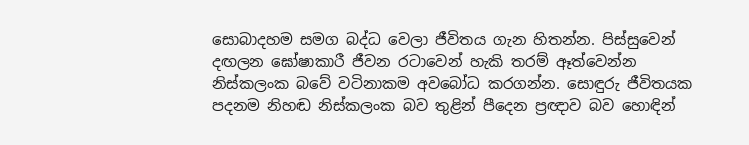සොබාදහම සමග බද්ධ වෙලා ජීවිතය ගැන හිතන්න. පිස්සුවෙන් දඟලන ඝෝෂාකාරී ජීවන රටාවෙන් හැකි තරම් ඈත්වෙන්න නිස්කලංක බවේ වටිනාකම අවබෝධ කරගන්න. සොඳුරු ජීවිතයක පදනම නිහඬ නිස්කලංක බව තුළින් පීදෙන ප්‍රඥාව බව හොඳින්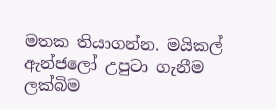මතක තියාගන්න. මයිකල් ඇන්ජලෝ උපුටා ගැනීම ලක්බිම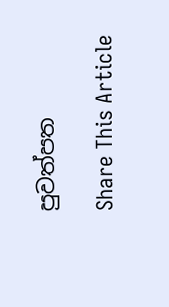පුවත්පත

Share This Article